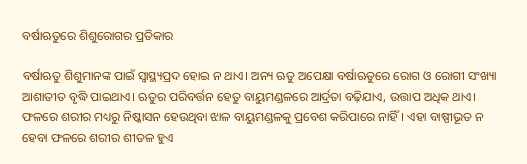ବର୍ଷାଋତୁରେ ଶିଶୁରୋଗର ପ୍ରତିକାର

ବର୍ଷାଋତୁ ଶିଶୁମାନଙ୍କ ପାଇଁ ସ୍ବାସ୍ଥ୍ୟପ୍ରଦ ହୋଇ ନ ଥାଏ। ଅନ୍ୟ ଋତୁ ଅପେକ୍ଷା ବର୍ଷାଋତୁରେ ରୋଗ ଓ ରୋଗୀ ସଂଖ୍ୟା ଆଶାତୀତ ବୃଦ୍ଧି ପାଇଥାଏ। ଋତୁର ପରିବର୍ତ୍ତନ ହେତୁ ବାୟୁମଣ୍ଡଳରେ ଆର୍ଦ୍ରତା ବଢ଼ିଯାଏ, ଉତ୍ତାପ ଅଧିକ ଥାଏ। ଫଳରେ ଶରୀର ମଧ୍ୟରୁ ନିଷ୍କାସନ ହେଉଥିବା ଝାଳ ବାୟୁମଣ୍ଡଳକୁ ପ୍ରବେଶ କରିପାରେ ନାହିଁ। ଏହା ବାଷ୍ପୀଭୂତ ନ ହେବା ଫଳରେ ଶରୀର ଶୀତଳ ହୁଏ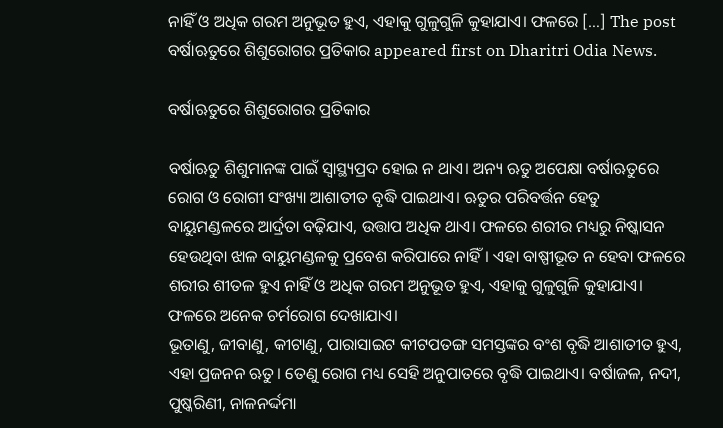ନାହିଁ ଓ ଅଧିକ ଗରମ ଅନୁଭୂତ ହୁଏ, ଏହାକୁ ଗୁଳୁଗୁଳି କୁହାଯାଏ। ଫଳରେ […] The post ବର୍ଷାଋତୁରେ ଶିଶୁରୋଗର ପ୍ରତିକାର appeared first on Dharitri Odia News.

ବର୍ଷାଋତୁରେ ଶିଶୁରୋଗର ପ୍ରତିକାର

ବର୍ଷାଋତୁ ଶିଶୁମାନଙ୍କ ପାଇଁ ସ୍ବାସ୍ଥ୍ୟପ୍ରଦ ହୋଇ ନ ଥାଏ। ଅନ୍ୟ ଋତୁ ଅପେକ୍ଷା ବର୍ଷାଋତୁରେ ରୋଗ ଓ ରୋଗୀ ସଂଖ୍ୟା ଆଶାତୀତ ବୃଦ୍ଧି ପାଇଥାଏ। ଋତୁର ପରିବର୍ତ୍ତନ ହେତୁ ବାୟୁମଣ୍ଡଳରେ ଆର୍ଦ୍ରତା ବଢ଼ିଯାଏ, ଉତ୍ତାପ ଅଧିକ ଥାଏ। ଫଳରେ ଶରୀର ମଧ୍ୟରୁ ନିଷ୍କାସନ ହେଉଥିବା ଝାଳ ବାୟୁମଣ୍ଡଳକୁ ପ୍ରବେଶ କରିପାରେ ନାହିଁ। ଏହା ବାଷ୍ପୀଭୂତ ନ ହେବା ଫଳରେ ଶରୀର ଶୀତଳ ହୁଏ ନାହିଁ ଓ ଅଧିକ ଗରମ ଅନୁଭୂତ ହୁଏ, ଏହାକୁ ଗୁଳୁଗୁଳି କୁହାଯାଏ। ଫଳରେ ଅନେକ ଚର୍ମରୋଗ ଦେଖାଯାଏ।
ଭୂତାଣୁ, ଜୀବାଣୁ, କୀଟାଣୁ, ପାରାସାଇଟ କୀଟପତଙ୍ଗ ସମସ୍ତଙ୍କର ବଂଶ ବୃଦ୍ଧି ଆଶାତୀତ ହୁଏ, ଏହା ପ୍ରଜନନ ଋତୁ। ତେଣୁ ରୋଗ ମଧ୍ୟ ସେହି ଅନୁପାତରେ ବୃଦ୍ଧି ପାଇଥାଏ। ବର୍ଷାଜଳ, ନଦୀ, ପୁଷ୍କରିଣୀ, ନାଳନର୍ଦ୍ଦମା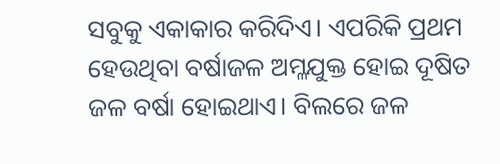ସବୁକୁ ଏକାକାର କରିଦିଏ। ଏପରିକି ପ୍ରଥମ ହେଉଥିବା ବର୍ଷାଜଳ ଅମ୍ଳଯୁକ୍ତ ହୋଇ ଦୂଷିତ ଜଳ ବର୍ଷା ହୋଇଥାଏ। ବିଲରେ ଜଳ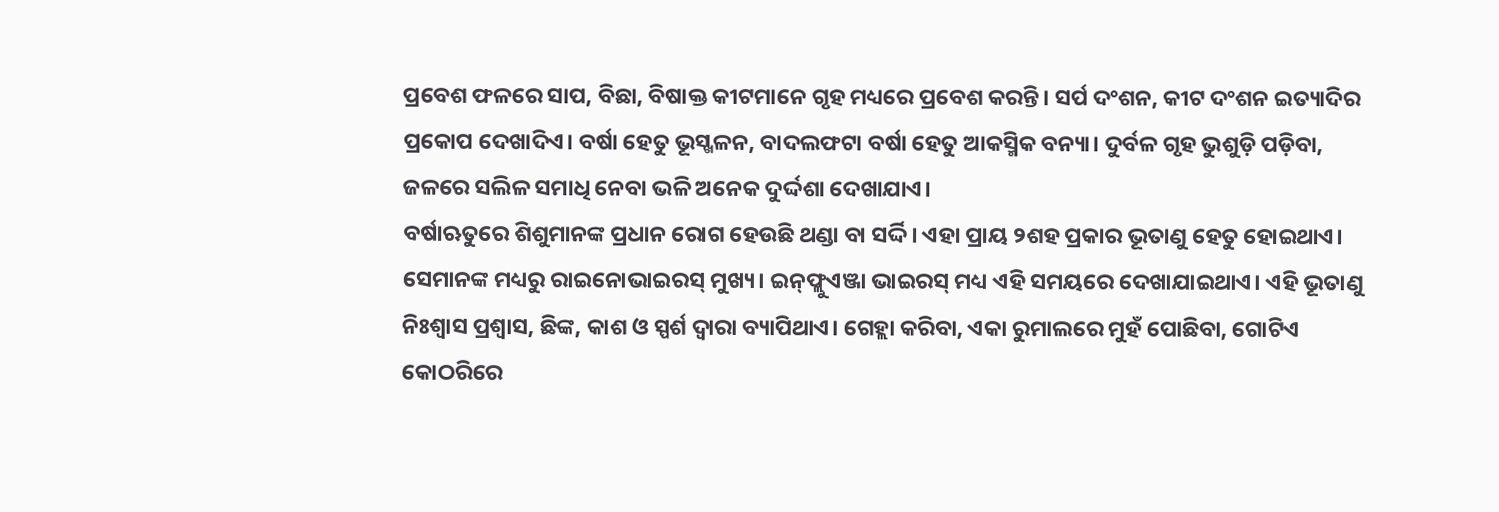ପ୍ରବେଶ ଫଳରେ ସାପ, ବିଛା, ବିଷାକ୍ତ କୀଟମାନେ ଗୃହ ମଧ୍ୟରେ ପ୍ରବେଶ କରନ୍ତି। ସର୍ପ ଦଂଶନ, କୀଟ ଦଂଶନ ଇତ୍ୟାଦିର ପ୍ରକୋପ ଦେଖାଦିଏ। ବର୍ଷା ହେତୁ ଭୂସ୍ଖଳନ, ବାଦଲଫଟା ବର୍ଷା ହେତୁ ଆକସ୍ମିକ ବନ୍ୟା। ଦୁର୍ବଳ ଗୃହ ଭୁଶୁଡ଼ି ପଡ଼ିବା, ଜଳରେ ସଲିଳ ସମାଧି ନେବା ଭଳି ଅନେକ ଦୁର୍ଦ୍ଦଶା ଦେଖାଯାଏ।
ବର୍ଷାଋତୁରେ ଶିଶୁମାନଙ୍କ ପ୍ରଧାନ ରୋଗ ହେଉଛି ଥଣ୍ଡା ବା ସର୍ଦ୍ଦି। ଏହା ପ୍ରାୟ ୨ଶହ ପ୍ରକାର ଭୂତାଣୁ ହେତୁ ହୋଇଥାଏ। ସେମାନଙ୍କ ମଧ୍ୟରୁ ରାଇନୋଭାଇରସ୍‌ ମୁଖ୍ୟ। ଇନ୍‌ଫ୍ଲୁଏଞ୍ଜା ଭାଇରସ୍‌ ମଧ୍ୟ ଏହି ସମୟରେ ଦେଖାଯାଇଥାଏ। ଏହି ଭୂତାଣୁ ନିଃଶ୍ୱାସ ପ୍ରଶ୍ୱାସ, ଛିଙ୍କ, କାଶ ଓ ସ୍ପର୍ଶ ଦ୍ୱାରା ବ୍ୟାପିଥାଏ। ଗେହ୍ଲା କରିବା, ଏକା ରୁମାଲରେ ମୁହଁ ପୋଛିବା, ଗୋଟିଏ କୋଠରିରେ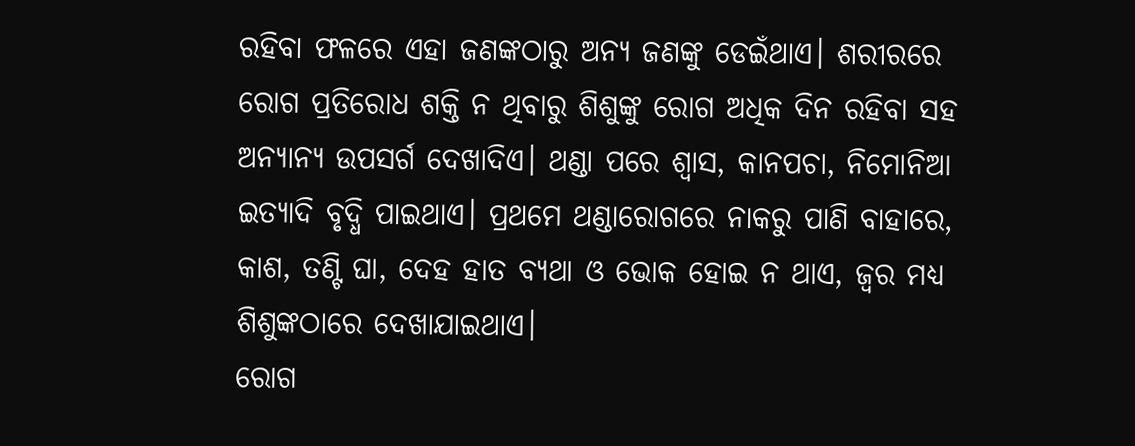ରହିବା ଫଳରେ ଏହା ଜଣଙ୍କଠାରୁ ଅନ୍ୟ ଜଣଙ୍କୁ ଡେଇଁଥାଏ। ଶରୀରରେ ରୋଗ ପ୍ରତିରୋଧ ଶକ୍ତି ନ ଥିବାରୁ ଶିଶୁଙ୍କୁ ରୋଗ ଅଧିକ ଦିନ ରହିବା ସହ ଅନ୍ୟାନ୍ୟ ଉପସର୍ଗ ଦେଖାଦିଏ। ଥଣ୍ଡା ପରେ ଶ୍ୱାସ, କାନପଚା, ନିମୋନିଆ ଇତ୍ୟାଦି ବୃଦ୍ଧି ପାଇଥାଏ। ପ୍ରଥମେ ଥଣ୍ଡାରୋଗରେ ନାକରୁ ପାଣି ବାହାରେ, କାଶ, ତଣ୍ଟି ଘା, ଦେହ ହାତ ବ୍ୟଥା ଓ ଭୋକ ହୋଇ ନ ଥାଏ, ଜ୍ୱର ମଧ୍ୟ ଶିଶୁଙ୍କଠାରେ ଦେଖାଯାଇଥାଏ।
ରୋଗ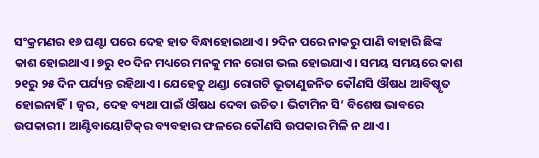ସଂକ୍ରମଣର ୧୬ ଘଣ୍ଟା ପରେ ଦେହ ହାତ ବିନ୍ଧାହୋଇଥାଏ। ୨ଦିନ ପରେ ନାକରୁ ପାଣି ବାହାରି ଛିଙ୍କ କାଶ ହୋଇଥାଏ। ୭ରୁ ୧୦ ଦିନ ମଧ୍ୟରେ ମନକୁ ମନ ରୋଗ ଭଲ ହୋଇଯାଏ। ସମୟ ସମୟରେ କାଶ ୨୧ରୁ ୨୫ ଦିନ ପର୍ଯ୍ୟନ୍ତ ରହିଥାଏ। ଯେହେତୁ ଥଣ୍ଡା ରୋଗଟି ଭୂତାଣୁଜନିତ କୌଣସି ଔଷଧ ଆବିଷ୍କୃତ ହୋଇନାହିଁ। ଜ୍ୱର, ଦେହ ବ୍ୟଥା ପାଇଁ ଔଷଧ ଦେବା ଉଚିତ। ଭିଟାମିନ ସି’ ବିଶେଷ ଭାବରେ ଉପକାରୀ। ଆଣ୍ଟିବାୟୋଟିକ୍‌ର ବ୍ୟବହାର ଫଳରେ କୌଣସି ଉପକାର ମିଳି ନ ଥାଏ।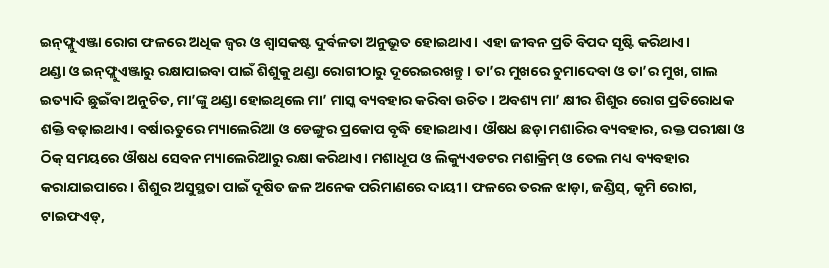ଇନ୍‌ଫ୍ଲୁଏଞ୍ଜା ରୋଗ ଫଳରେ ଅଧିକ ଜ୍ୱର ଓ ଶ୍ୱାସକଷ୍ଟ ଦୁର୍ବଳତା ଅନୁଭୂତ ହୋଇଥାଏ। ଏହା ଜୀବନ ପ୍ରତି ବିପଦ ସୃଷ୍ଟି କରିଥାଏ।
ଥଣ୍ଡା ଓ ଇନ୍‌ଫ୍ଲୁଏଞ୍ଜାରୁ ରକ୍ଷାପାଇବା ପାଇଁ ଶିଶୁକୁ ଥଣ୍ଡା ରୋଗୀଠାରୁ ଦୂରେଇରଖନ୍ତୁ। ତା’ର ମୁଖରେ ଚୁମାଦେବା ଓ ତା’ର ମୁଖ, ଗାଲ ଇତ୍ୟାଦି ଛୁଇଁବା ଅନୁଚିତ, ମା’ଙ୍କୁ ଥଣ୍ଡା ହୋଇଥିଲେ ମା’ ମାସ୍କ ବ୍ୟବହାର କରିବା ଉଚିତ। ଅବଶ୍ୟ ମା’ କ୍ଷୀର ଶିଶୁର ରୋଗ ପ୍ରତିରୋଧକ ଶକ୍ତି ବଢ଼ାଇଥାଏ। ବର୍ଷାଋତୁରେ ମ୍ୟାଲେରିଆ ଓ ଡେଙ୍ଗୁର ପ୍ରକୋପ ବୃଦ୍ଧି ହୋଇଥାଏ। ଔଷଧ ଛଡ଼ା ମଶାରିର ବ୍ୟବହାର, ରକ୍ତ ପରୀକ୍ଷା ଓ ଠିକ୍‌ ସମୟରେ ଔଷଧ ସେବନ ମ୍ୟାଲେରିଆରୁ ରକ୍ଷା କରିଥାଏ। ମଶାଧୂପ ଓ ଲିକ୍ୟୁଏଡଟର ମଶାକ୍ରିମ୍‌ ଓ ତେଲ ମଧ୍ୟ ବ୍ୟବହାର କରାଯାଇପାରେ। ଶିଶୁର ଅସୁସ୍ଥତା ପାଇଁ ଦୂଷିତ ଜଳ ଅନେକ ପରିମାଣରେ ଦାୟୀ। ଫଳରେ ତରଳ ଝାଡ଼ା, ଜଣ୍ଡିସ୍‌, କୃମି ରୋଗ, ଟାଇଫଏଡ୍‌,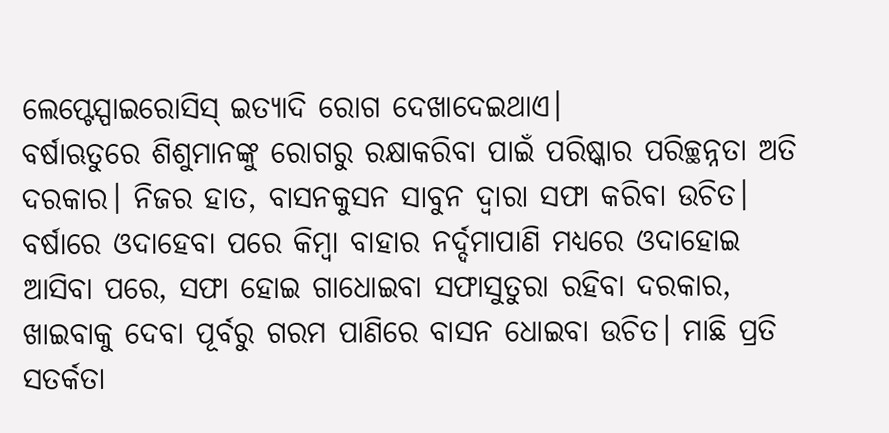ଲେପ୍ଟେସ୍ପାଇରୋସିସ୍‌ ଇତ୍ୟାଦି ରୋଗ ଦେଖାଦେଇଥାଏ।
ବର୍ଷାଋତୁରେ ଶିଶୁମାନଙ୍କୁ ରୋଗରୁ ରକ୍ଷାକରିବା ପାଇଁ ପରିଷ୍କାର ପରିଚ୍ଛନ୍ନତା ଅତି ଦରକାର। ନିଜର ହାତ, ବାସନକୁସନ ସାବୁନ ଦ୍ୱାରା ସଫା କରିବା ଉଚିତ। ବର୍ଷାରେ ଓଦାହେବା ପରେ କିମ୍ବା ବାହାର ନର୍ଦ୍ଦମାପାଣି ମଧ୍ୟରେ ଓଦାହୋଇ ଆସିବା ପରେ, ସଫା ହୋଇ ଗାଧୋଇବା ସଫାସୁତୁରା ରହିବା ଦରକାର, ଖାଇବାକୁ ଦେବା ପୂର୍ବରୁ ଗରମ ପାଣିରେ ବାସନ ଧୋଇବା ଉଚିତ। ମାଛି ପ୍ରତି ସତର୍କତା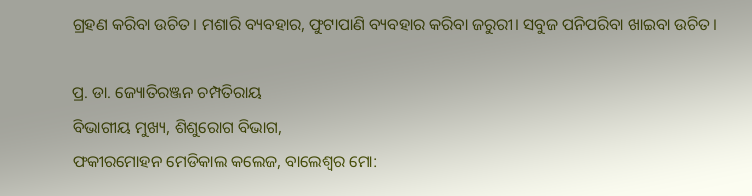ଗ୍ରହଣ କରିବା ଉଚିତ। ମଶାରି ବ୍ୟବହାର, ଫୁଟାପାଣି ବ୍ୟବହାର କରିବା ଜରୁରୀ। ସବୁଜ ପନିପରିବା ଖାଇବା ଉଚିତ।

ପ୍ର. ଡା. ଜ୍ୟୋତିରଞ୍ଜନ ଚମ୍ପତିରାୟ
ବିଭାଗୀୟ ମୁଖ୍ୟ, ଶିଶୁରୋଗ ବିଭାଗ,
ଫକୀରମୋହନ ମେଡିକାଲ କଲେଜ, ବାଲେଶ୍ୱର ମୋ: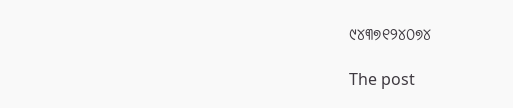୯୪୩୭୧୨୪୦୭୪

The post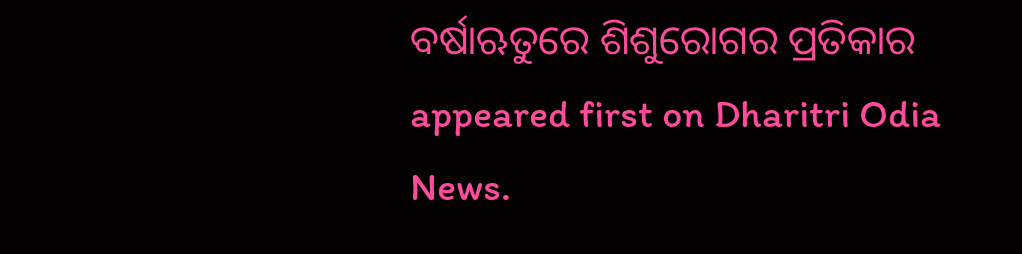ବର୍ଷାଋତୁରେ ଶିଶୁରୋଗର ପ୍ରତିକାର appeared first on Dharitri Odia News.